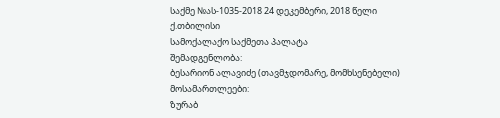საქმე №ას-1035-2018 24 დეკემბერი, 2018 წელი
ქ.თბილისი
სამოქალაქო საქმეთა პალატა
შემადგენლობა:
ბესარიონ ალავიძე (თავმჯდომარე, მომხსენებელი)
მოსამართლეები:
ზურაბ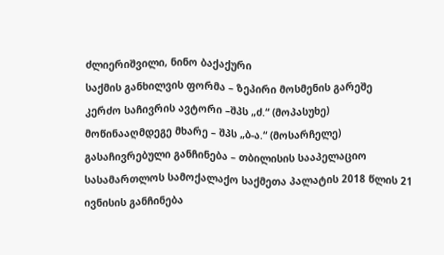ძლიერიშვილი, ნინო ბაქაქური
საქმის განხილვის ფორმა – ზეპირი მოსმენის გარეშე
კერძო საჩივრის ავტორი –შპს „ძ.“ (მოპასუხე)
მოწინააღმდეგე მხარე – შპს „ბ-ა.“ (მოსარჩელე)
გასაჩივრებული განჩინება – თბილისის სააპელაციო სასამართლოს სამოქალაქო საქმეთა პალატის 2018 წლის 21 ივნისის განჩინება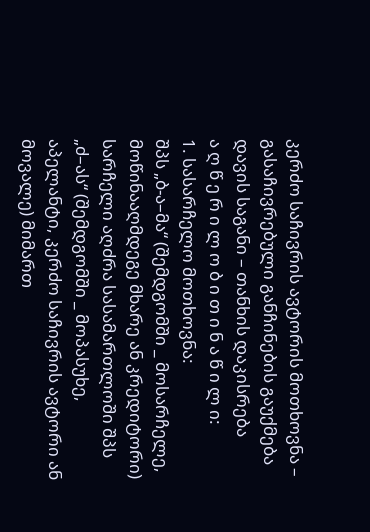კერძო საჩივრის ავტორის მოთხოვნა – გასაჩივრებული განჩინების გაუქმება
დავის საგანი – თანხის დაკისრება
ა ღ წ ე რ ი ლ ო ბ ი თ ი ნ ა წ ი ლ ი:
1. სასარჩელო მოთხოვნა:
შპს „ბ-ა–მა“ (შემდგომში _ მოსარჩელე, მოწინააღმდეგე მხარე ან კრედიტორი) სარჩელი აღძრა სასამართლოში შპს „ძ–ას“ (შემდგომში _ მოპასუხე, აპელანტი, კერძო საჩივრის ავტორი ან მოვალე) მიმართ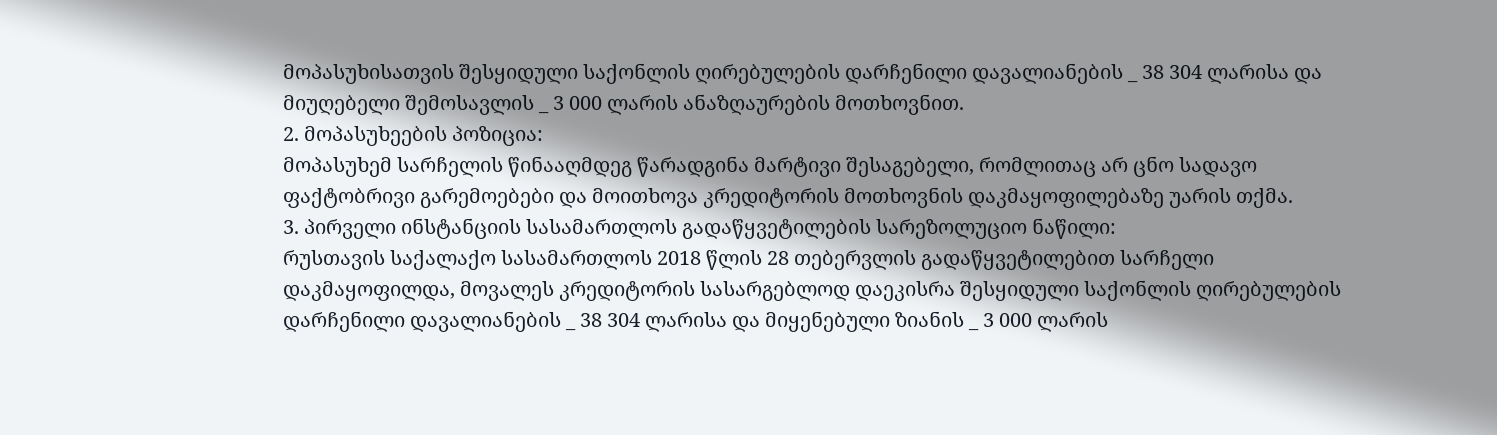მოპასუხისათვის შესყიდული საქონლის ღირებულების დარჩენილი დავალიანების _ 38 304 ლარისა და მიუღებელი შემოსავლის _ 3 000 ლარის ანაზღაურების მოთხოვნით.
2. მოპასუხეების პოზიცია:
მოპასუხემ სარჩელის წინააღმდეგ წარადგინა მარტივი შესაგებელი, რომლითაც არ ცნო სადავო ფაქტობრივი გარემოებები და მოითხოვა კრედიტორის მოთხოვნის დაკმაყოფილებაზე უარის თქმა.
3. პირველი ინსტანციის სასამართლოს გადაწყვეტილების სარეზოლუციო ნაწილი:
რუსთავის საქალაქო სასამართლოს 2018 წლის 28 თებერვლის გადაწყვეტილებით სარჩელი დაკმაყოფილდა, მოვალეს კრედიტორის სასარგებლოდ დაეკისრა შესყიდული საქონლის ღირებულების დარჩენილი დავალიანების _ 38 304 ლარისა და მიყენებული ზიანის _ 3 000 ლარის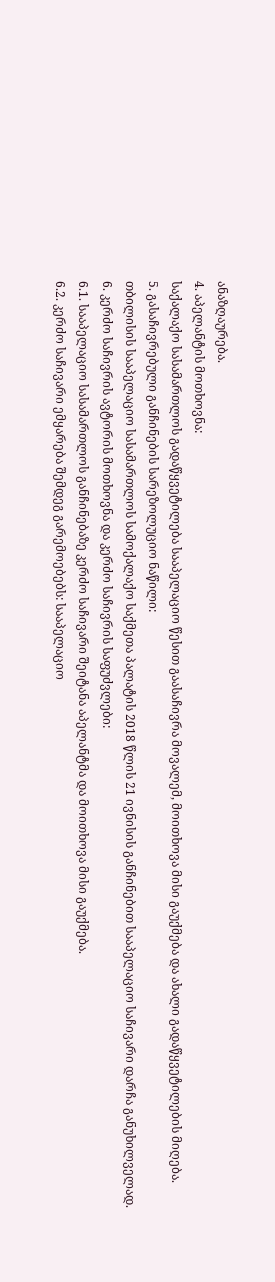ანაზღაურება.
4. აპელანტის მოთხოვნა:
საქალაქო სასამართლოს გადაწყვეტილება სააპელაციო წესით გაასაჩივრა მოვალემ, მოითხოვა მისი გაუქმება და ახალი გადაწყვეტილების მიღება.
5. გასაჩივრებული განჩინების სარეზოლუციო ნაწილი:
თბილისის სააპელაციო სასამართლოს სამოქალაქო საქმეთა პალატის 2018 წლის 21 ივნისის განჩინებით სააპელაციო საჩივარი დარჩა განუხილველად.
6. კერძო საჩივრის ავტორის მოთხოვნა და კერძო საჩივრის საფუძვლები:
6.1. სააპელაციო სასამართლოს განჩინებაზე კერძო საჩივარი შეიტანა აპელანტმა და მოითხოვა მისი გაუქმება.
6.2. კერძო საჩივარი ემყარება შემდეგ გარემოებებს: სააპელაციო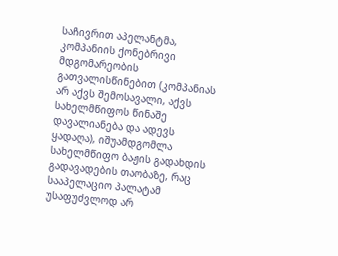საჩივრით აპელანტმა, კომპანიის ქონებრივი მდგომარეობის გათვალისწინებით (კომპანიას არ აქვს შემოსავალი, აქვს სახელმწიფოს წინაშე დავალიანება და ადევს ყადაღა), იშუამდგომლა სახელმწიფო ბაჟის გადახდის გადავადების თაობაზე, რაც სააპელაციო პალატამ უსაფუძვლოდ არ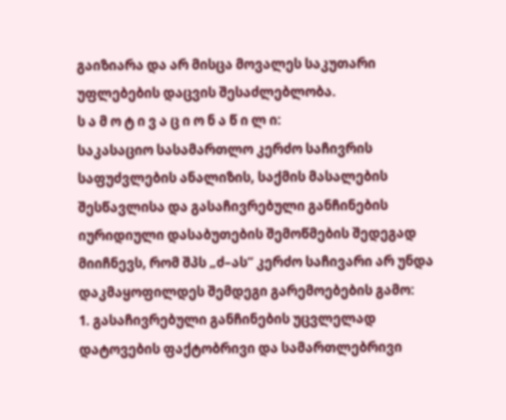გაიზიარა და არ მისცა მოვალეს საკუთარი უფლებების დაცვის შესაძლებლობა.
ს ა მ ო ტ ი ვ ა ც ი ო ნ ა წ ი ლ ი:
საკასაციო სასამართლო კერძო საჩივრის საფუძვლების ანალიზის, საქმის მასალების შესწავლისა და გასაჩივრებული განჩინების იურიდიული დასაბუთების შემოწმების შედეგად მიიჩნევს, რომ შპს „ძ–ას“ კერძო საჩივარი არ უნდა დაკმაყოფილდეს შემდეგი გარემოებების გამო:
1. გასაჩივრებული განჩინების უცვლელად დატოვების ფაქტობრივი და სამართლებრივი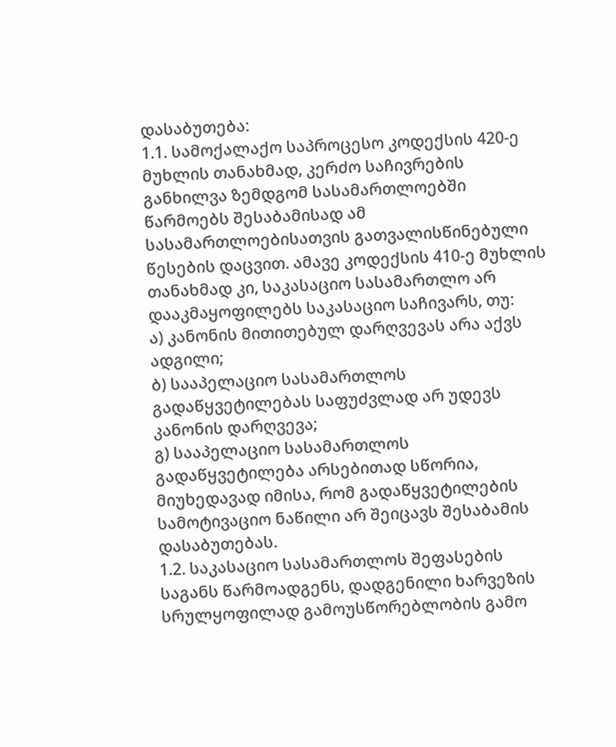დასაბუთება:
1.1. სამოქალაქო საპროცესო კოდექსის 420-ე მუხლის თანახმად, კერძო საჩივრების განხილვა ზემდგომ სასამართლოებში წარმოებს შესაბამისად ამ სასამართლოებისათვის გათვალისწინებული წესების დაცვით. ამავე კოდექსის 410-ე მუხლის თანახმად კი, საკასაციო სასამართლო არ დააკმაყოფილებს საკასაციო საჩივარს, თუ:
ა) კანონის მითითებულ დარღვევას არა აქვს ადგილი;
ბ) სააპელაციო სასამართლოს გადაწყვეტილებას საფუძვლად არ უდევს კანონის დარღვევა;
გ) სააპელაციო სასამართლოს გადაწყვეტილება არსებითად სწორია, მიუხედავად იმისა, რომ გადაწყვეტილების სამოტივაციო ნაწილი არ შეიცავს შესაბამის დასაბუთებას.
1.2. საკასაციო სასამართლოს შეფასების საგანს წარმოადგენს, დადგენილი ხარვეზის სრულყოფილად გამოუსწორებლობის გამო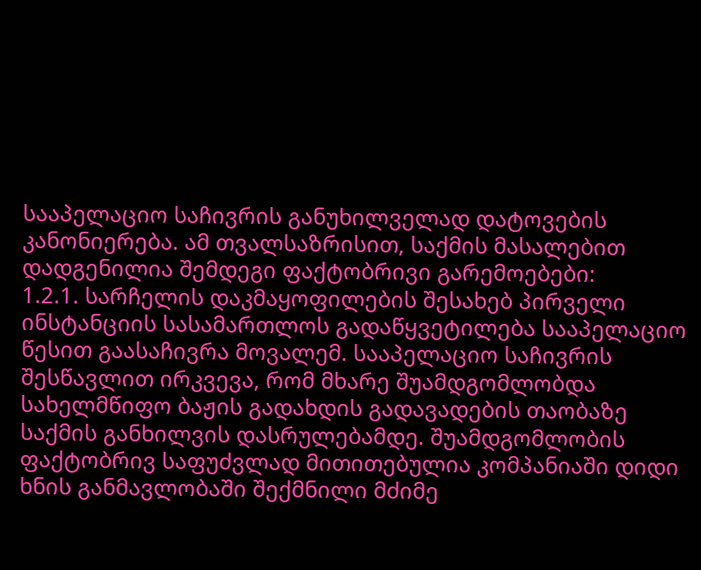სააპელაციო საჩივრის განუხილველად დატოვების კანონიერება. ამ თვალსაზრისით, საქმის მასალებით დადგენილია შემდეგი ფაქტობრივი გარემოებები:
1.2.1. სარჩელის დაკმაყოფილების შესახებ პირველი ინსტანციის სასამართლოს გადაწყვეტილება სააპელაციო წესით გაასაჩივრა მოვალემ. სააპელაციო საჩივრის შესწავლით ირკვევა, რომ მხარე შუამდგომლობდა სახელმწიფო ბაჟის გადახდის გადავადების თაობაზე საქმის განხილვის დასრულებამდე. შუამდგომლობის ფაქტობრივ საფუძვლად მითითებულია კომპანიაში დიდი ხნის განმავლობაში შექმნილი მძიმე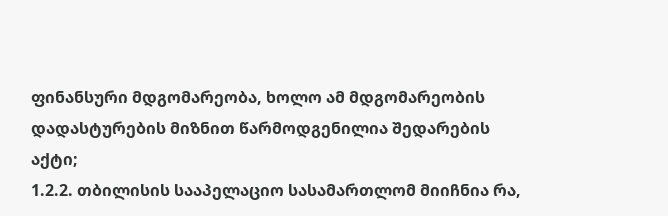ფინანსური მდგომარეობა, ხოლო ამ მდგომარეობის დადასტურების მიზნით წარმოდგენილია შედარების აქტი;
1.2.2. თბილისის სააპელაციო სასამართლომ მიიჩნია რა,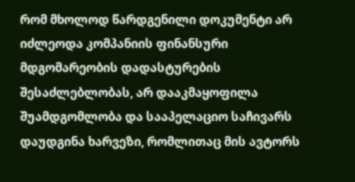რომ მხოლოდ წარდგენილი დოკუმენტი არ იძლეოდა კომპანიის ფინანსური მდგომარეობის დადასტურების შესაძლებლობას, არ დააკმაყოფილა შუამდგომლობა და სააპელაციო საჩივარს დაუდგინა ხარვეზი, რომლითაც მის ავტორს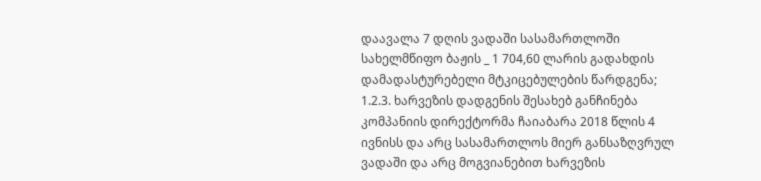დაავალა 7 დღის ვადაში სასამართლოში სახელმწიფო ბაჟის _ 1 704,60 ლარის გადახდის დამადასტურებელი მტკიცებულების წარდგენა;
1.2.3. ხარვეზის დადგენის შესახებ განჩინება კომპანიის დირექტორმა ჩაიაბარა 2018 წლის 4 ივნისს და არც სასამართლოს მიერ განსაზღვრულ ვადაში და არც მოგვიანებით ხარვეზის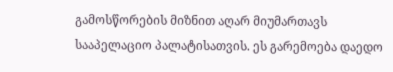გამოსწორების მიზნით აღარ მიუმართავს სააპელაციო პალატისათვის. ეს გარემოება დაედო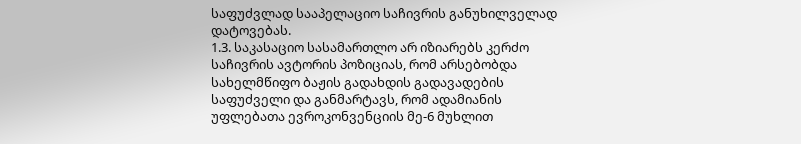საფუძვლად სააპელაციო საჩივრის განუხილველად დატოვებას.
1.3. საკასაციო სასამართლო არ იზიარებს კერძო საჩივრის ავტორის პოზიციას, რომ არსებობდა სახელმწიფო ბაჟის გადახდის გადავადების საფუძველი და განმარტავს, რომ ადამიანის უფლებათა ევროკონვენციის მე-6 მუხლით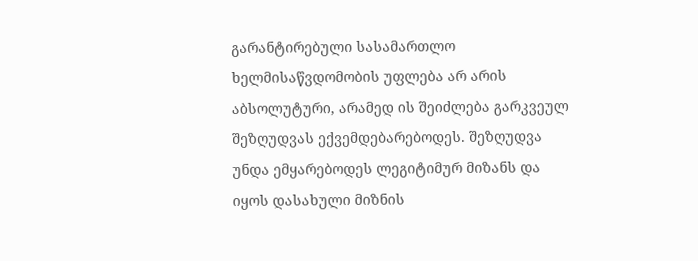გარანტირებული სასამართლო ხელმისაწვდომობის უფლება არ არის აბსოლუტური, არამედ ის შეიძლება გარკვეულ შეზღუდვას ექვემდებარებოდეს. შეზღუდვა უნდა ემყარებოდეს ლეგიტიმურ მიზანს და იყოს დასახული მიზნის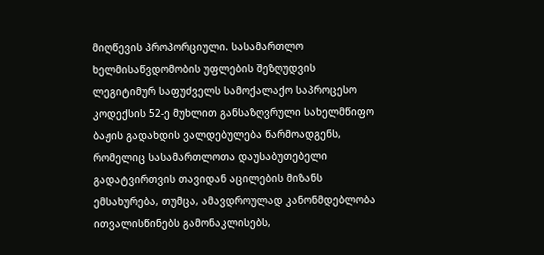მიღწევის პროპორციული. სასამართლო ხელმისაწვდომობის უფლების შეზღუდვის ლეგიტიმურ საფუძველს სამოქალაქო საპროცესო კოდექსის 52-ე მუხლით განსაზღვრული სახელმწიფო ბაჟის გადახდის ვალდებულება წარმოადგენს, რომელიც სასამართლოთა დაუსაბუთებელი გადატვირთვის თავიდან აცილების მიზანს ემსახურება, თუმცა, ამავდროულად კანონმდებლობა ითვალისწინებს გამონაკლისებს,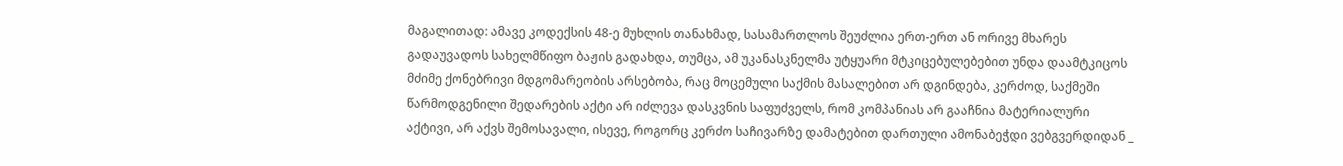მაგალითად: ამავე კოდექსის 48-ე მუხლის თანახმად, სასამართლოს შეუძლია ერთ-ერთ ან ორივე მხარეს გადაუვადოს სახელმწიფო ბაჟის გადახდა, თუმცა, ამ უკანასკნელმა უტყუარი მტკიცებულებებით უნდა დაამტკიცოს მძიმე ქონებრივი მდგომარეობის არსებობა, რაც მოცემული საქმის მასალებით არ დგინდება, კერძოდ, საქმეში წარმოდგენილი შედარების აქტი არ იძლევა დასკვნის საფუძველს, რომ კომპანიას არ გააჩნია მატერიალური აქტივი, არ აქვს შემოსავალი, ისევე, როგორც კერძო საჩივარზე დამატებით დართული ამონაბეჭდი ვებგვერდიდან _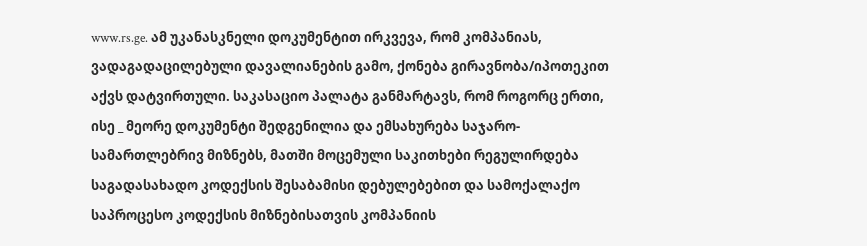www.rs.ge. ამ უკანასკნელი დოკუმენტით ირკვევა, რომ კომპანიას, ვადაგადაცილებული დავალიანების გამო, ქონება გირავნობა/იპოთეკით აქვს დატვირთული. საკასაციო პალატა განმარტავს, რომ როგორც ერთი, ისე _ მეორე დოკუმენტი შედგენილია და ემსახურება საჯარო-სამართლებრივ მიზნებს, მათში მოცემული საკითხები რეგულირდება საგადასახადო კოდექსის შესაბამისი დებულებებით და სამოქალაქო საპროცესო კოდექსის მიზნებისათვის კომპანიის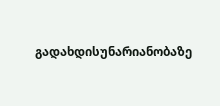გადახდისუნარიანობაზე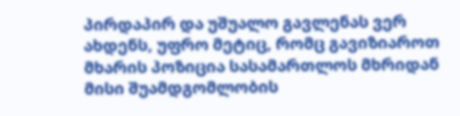პირდაპირ და უშუალო გავლენას ვერ ახდენს, უფრო მეტიც, რომც გავიზიაროთ მხარის პოზიცია სასამართლოს მხრიდან მისი შუამდგომლობის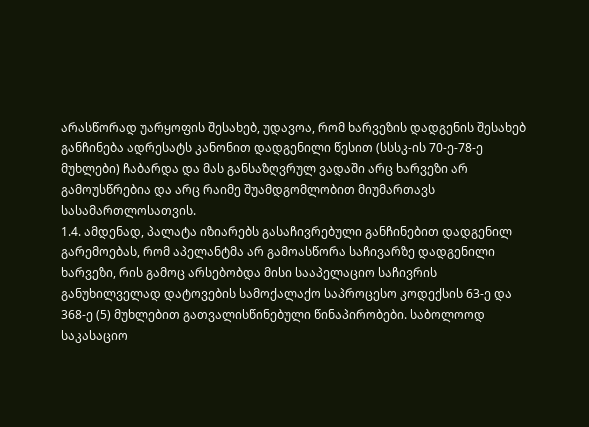არასწორად უარყოფის შესახებ, უდავოა, რომ ხარვეზის დადგენის შესახებ განჩინება ადრესატს კანონით დადგენილი წესით (სსსკ-ის 70-ე-78-ე მუხლები) ჩაბარდა და მას განსაზღვრულ ვადაში არც ხარვეზი არ გამოუსწრებია და არც რაიმე შუამდგომლობით მიუმართავს სასამართლოსათვის.
1.4. ამდენად, პალატა იზიარებს გასაჩივრებული განჩინებით დადგენილ გარემოებას, რომ აპელანტმა არ გამოასწორა საჩივარზე დადგენილი ხარვეზი, რის გამოც არსებობდა მისი სააპელაციო საჩივრის განუხილველად დატოვების სამოქალაქო საპროცესო კოდექსის 63-ე და 368-ე (5) მუხლებით გათვალისწინებული წინაპირობები. საბოლოოდ საკასაციო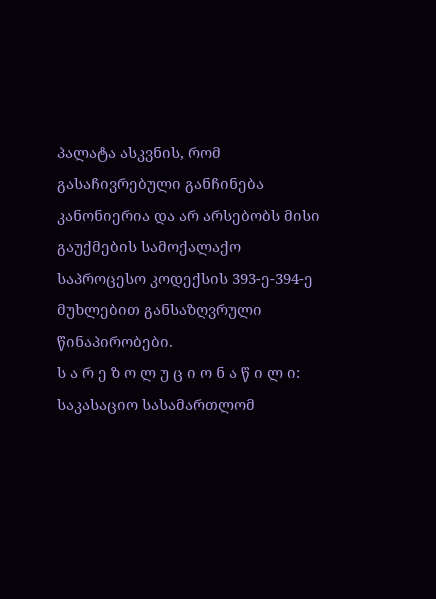პალატა ასკვნის, რომ გასაჩივრებული განჩინება კანონიერია და არ არსებობს მისი გაუქმების სამოქალაქო საპროცესო კოდექსის 393-ე-394-ე მუხლებით განსაზღვრული წინაპირობები.
ს ა რ ე ზ ო ლ უ ც ი ო ნ ა წ ი ლ ი:
საკასაციო სასამართლომ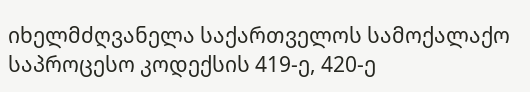იხელმძღვანელა საქართველოს სამოქალაქო საპროცესო კოდექსის 419-ე, 420-ე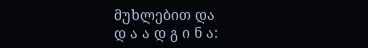მუხლებით და
დ ა ა დ გ ი ნ ა: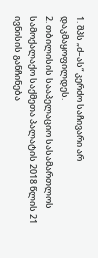1. შპს „ძ–ას“ კერძო საჩივარი არ დაკმაყოფილდეს.
2. თბილისის სააპელაციო სასამართლოს სამოქალაქო საქმეთა პალატის 2018 წლის 21 ივნისის განჩინება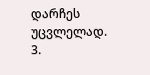დარჩეს უცვლელად.
3.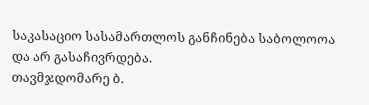საკასაციო სასამართლოს განჩინება საბოლოოა და არ გასაჩივრდება.
თავმჯდომარე ბ.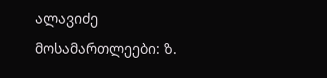ალავიძე
მოსამართლეები: ზ.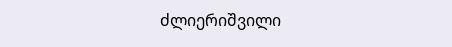ძლიერიშვილი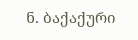ნ. ბაქაქური